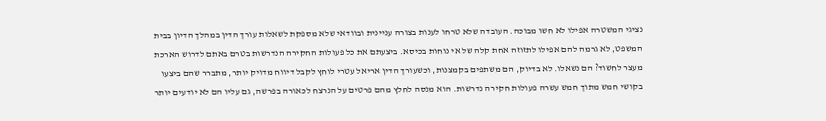נציגי המשטרה אפילו לא חשו מבוכה. העובדה שלא טרחו לענות בצורה עניינית ובוודאי שלא מספקת לשאלות עורך הדין במהלך הדיון בבית המשפט, לא גרמה להם אפילו לתזוזה אחת קלה של אי נוחות בכיסא. ביצעתם את כל פעולות החקירה הנדרשות בטרם באתם לדרוש הארכת מעצר לחשוד? הם נשאלו. לא בדיוק, הם משתפים בקמצנות, וכשעורך הדין אריאל עטרי לוחץ לקבל דיווח מדויק יותר, מתברר שהם ביצעו בקושי חמש מתוך חמש עשרה פעולות חקירה נדרשות. הוא מנסה לחלץ מהם פרטים על הנרצח לכאורה בפרשה, גם עליו הם לא יודעים יותר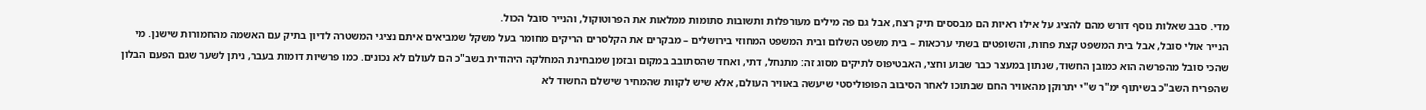מדי. סבב שאלות נוסף דורש מהם להציג על אילו ראיות הם מבססים תיק רצח, אבל גם פה מילים מעורפלות ותשובות סתומות ממלאות את הפרוטוקול, והנייר סובל הכול.
הנייר אולי סובל, אבל בית המשפט קצת פחות, והשופטים בשתי ערכאות – בית משפט השלום ובית המשפט המחוזי בירושלים – מבקרים את הקלסרים הריקים מחומר בעל משקל שמביאים איתם נציגי המשטרה לדיון בתיק עם האשמה מהחמורות שישנן. מי שהכי סובל מהפרשה הוא כמובן החשוד, שנתון במעצר כבר שבוע וחצי, האבטיפוס לתיקים מסוג זה: מתנחל, דתי, ואחד שהסתובב במקום ובזמן שמבחינת המחלקה היהודית בשב"כ הם לעולם לא נכונים. כמו פרשיות דומות בעבר, ניתן לשער שגם הפעם הבלון שהפריח השב"כ בשיתוף ימ"ר ש"י יתרוקן מהאוויר החם שבתוכו לאחר הסיבוב הפופוליסטי שיעשה באוויר העולם, אלא שיש לקוות שהמחיר שישלם החשוד לא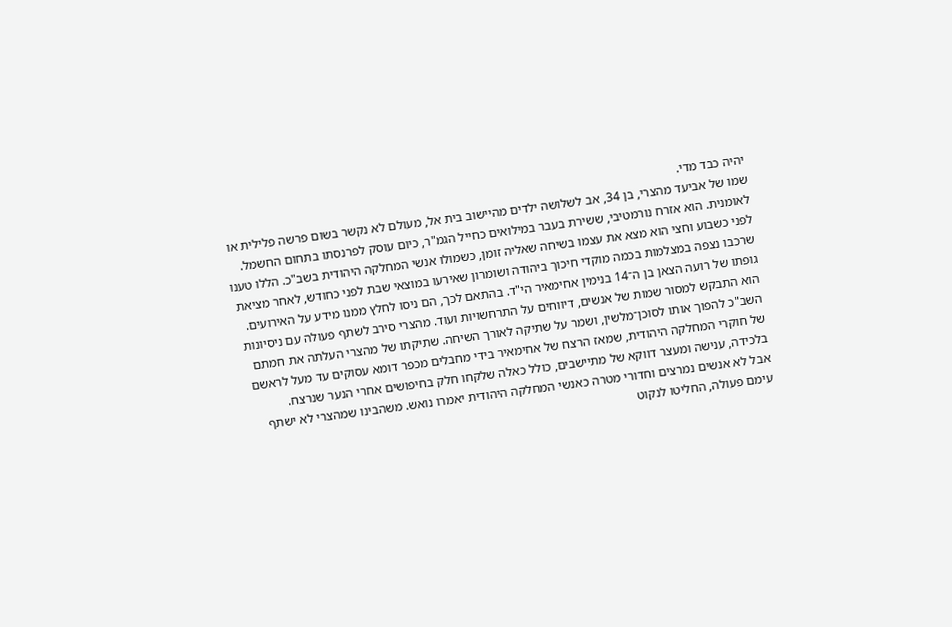יהיה כבד מדי.
שמו של אביעד מהצרי, בן 34, אב לשלושה ילדים מהיישוב בית אל, מעולם לא נקשר בשום פרשה פלילית או לאומנית. הוא אזרח נורמטיבי, ששירת בעבר במילואים כחייל הגמ"ר, כיום עוסק לפרנסתו בתחום החשמל. לפני כשבוע וחצי הוא מצא את עצמו בשיחה שאליה זומן, כשמולו אנשי המחלקה היהודית בשב"כ. הללו טענו שרכבו נצפה במצלמות בכמה מוקדי חיכוך ביהודה ושומרון שאירעו במוצאי שבת לפני כחודש, לאחר מציאת גופתו של רועה הצאן בן ה־14 בנימין אחימאיר הי"ד. בהתאם לכך, הם ניסו לחלץ ממנו מידע על האירועים. הוא התבקש למסור שמות של אנשים, דיווחים על התרחשויות ועוד. מהצרי סירב לשתף פעולה עם ניסיונות השב"כ להפוך אותו לסוכן־מלשין, ושמר על שתיקה לאורך השיחה. שתיקתו של מהצרי העלתה את חמתם של חוקרי המחלקה היהודית, שמאז הרצח של אחימאיר בידי מחבלים מכפר דומא עסוקים עד מעל לראשם בלכידה, ענישה ומעצר דווקא של מתיישבים, כולל כאלה שלקחו חלק בחיפושים אחרי הנער שנרצח.
אבל לא אנשים נמרצים וחדורי מטרה כאנשי המחלקה היהודית יאמרו נואש. משהבינו שמהצרי לא ישתף עימם פעולה, החליטו לנקוט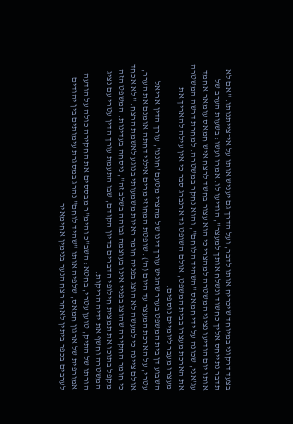בצעד דרקוני במיוחד שיכריח אותו לדבר, ועל הדרך גם יעניש אותו על אי־צייתנותו. "אם לא תדבר נתייחס אליך כחשוד ונשלח אותך למעצר", הודיעו לו. אמרו ועשו: בשעות הערב של אותו יום הודיעו נציגי המשטרה למהצרי כי הוא עצור בחשד לרצח איש חמאס עומאר אחמד עג'אני, שכונה על ידי חמאס "השהיד הלוחם", והוא נחקר במשטרה. למחרת דרשה המשטרה את הארכת מעצרו בבית המשפט, אולם השופט גד ארנברג סבר כי אין עילה להאריך את מעצרו מעבר ליומיים נוספים.
השבוע דן בית המשפט בערר שהגיש עורך דינו של מהצרי מטעם 'חוננו', עורך הדין אריאל עטרי, על הארכת המעצר עד היום (ה'). שופטת המחוזי מרים אילני דחתה אומנם את הערר, אולם ציינה כי למעשה לא הוצג בפניה חומר ראיות משמעותי בנוגע לאשמת הרצח. "לא אכחד כי חומר החקירה שהוצג בפניי אינו בעוצמה גבוהה בשלב זה", ניסחה בעדינות. המשפט הזה מקפל בתוכו את תמצית חילופי הדברים בדיון הקודם, שבו התעמת עורך הדין עטרי עם נציג המשטרה וחשף את ידיה הריקות.
הורתו של התיק, טוען עטרי, בחטא: השב"כ והימ"ר מבססים את החקירה כולה על הודעה אמורפית של ארגון חמאס, שלפיה אותו "שהיד לוחם" נהרג במסגרת עימותים בין יהודים לערבים בכפר ביתין לאחר רצח הנער בנימין אחימאיר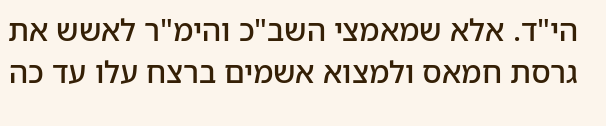הי"ד. אלא שמאמצי השב"כ והימ"ר לאשש את גרסת חמאס ולמצוא אשמים ברצח עלו עד כה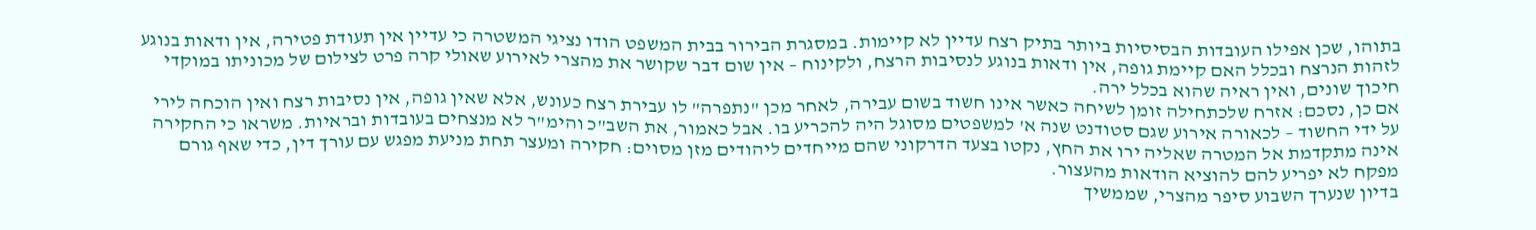בתוהו, שכן אפילו העובדות הבסיסיות ביותר בתיק רצח עדיין לא קיימות. במסגרת הבירור בבית המשפט הודו נציגי המשטרה כי עדיין אין תעודת פטירה, אין ודאות בנוגע לזהות הנרצח ובכלל האם קיימת גופה, אין ודאות בנוגע לנסיבות הרצח, ולקינוח – אין שום דבר שקושר את מהצרי לאירוע שאולי קרה פרט לצילום של מכוניתו במוקדי חיכוך שונים, ואין ראיה שהוא בכלל ירה.
אם כן, נסכם: אזרח שלכתחילה זומן לשיחה כאשר אינו חשוד בשום עבירה, לאחר מכן "נתפרה" לו עבירת רצח כעונש, אלא שאין גופה, אין נסיבות רצח ואין הוכחה לירי על ידי החשוד – לכאורה אירוע שגם סטודנט שנה א' למשפטים מסוגל היה להכריע בו. אבל כאמור, את השב"כ והימ"ר לא מנצחים בעובדות ובראיות. משראו כי החקירה אינה מתקדמת אל המטרה שאליה ירו את החץ, נקטו בצעד הדרקוני שהם מייחדים ליהודים מזן מסוים: חקירה ומעצר תחת מניעת מפגש עם עורך דין, כדי שאף גורם מפקח לא יפריע להם להוציא הודאות מהעצור.
בדיון שנערך השבוע סיפר מהצרי, שממשיך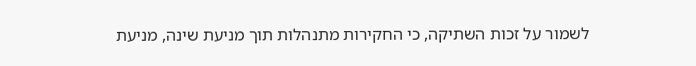לשמור על זכות השתיקה, כי החקירות מתנהלות תוך מניעת שינה, מניעת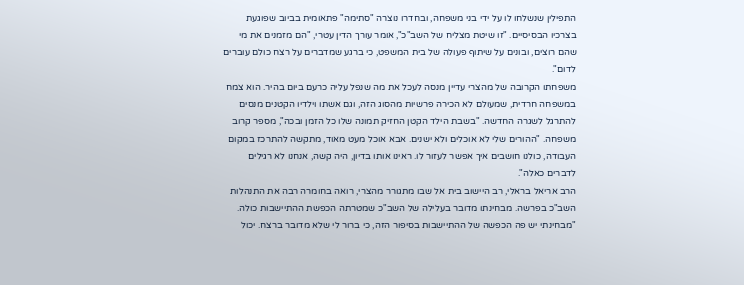התפילין שנשלחו לו על ידי בני משפחה, ובחדרו נוצרה "סתימה" פתאומית בביוב שפוגעת בצרכיו הבסיסיים. "זו שיטת מצליח של השב"כ", אומר עורך הדין עטרי, "הם מזמנים את מי שהם רוצים, ובונים על שיתוף פעולה של בית המשפט, כי ברגע שמדברים על רצח כולם עוברים לדום".
משפחתו הקרובה של מהצרי עדיין מנסה לעכל את מה שנפל עליה כרעם ביום בהיר. הוא צמח במשפחה חרדית, שמעולם לא הכירה פרשיות מהסוג הזה, וגם אשתו וילדיו הקטנים מנסים להתרגל לשגרה החדשה. "בשבת הילד הקטן החזיק תמונה שלו כל הזמן ובכה", מספר קרוב משפחה. "ההורים שלי לא אוכלים ולא ישנים. אבא אוכל מעט מאוד, מתקשה להתרכז במקום העבודה, כולנו חושבים איך אפשר לעזור לו. ראינו אותו בדיון, היה קשה, אנחנו לא רגילים לדברים כאלה".
הרב אריאל בראלי, רב היישוב בית אל שבו מתגורר מהצרי, רואה בחומרה רבה את התנהלות השב"כ בפרשה. מבחינתו מדובר בעלילה של השב"כ שמטרתה הכפשת ההתיישבות כולה. "מבחינתי יש פה הכפשה של ההתיישבות בסיפור הזה, כי ברור לי שלא מדובר ברצח. יכול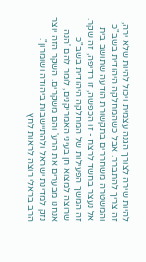להיות שירה לצורך הגנה עצמית ויכול להיות שלא ירה, זה צריך להתברר. אבל כשהמחלקה היהודית בשב"כ והמשטרה משחררים בתקשורת הודעה שתושב בית אל נעצר בחשד לרצח - זו הכפשה, זו רדיפה, זה שקר. זה המשך הפעילות של המחלקה היהודית בשב"כ שרוצה למצוא חן בעיני האמריקנים, לומר להם 'הנה אנחנו מבערים את הרע' והם משקרים. השקר הזה יוצר נזק למדינת ישראל ולהתיישבות ביהודה ושומרון".
הרב בראלי רוצה לראות לחץ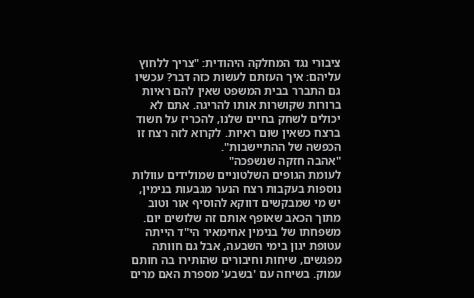ציבורי נגד המחלקה היהודית: "צריך ללחוץ עליהם: איך העזתם לעשות כזה דבר? עכשיו גם התברר בבית המשפט שאין להם ראיות ברורות שקושרות אותו להריגה. אתם לא יכולים לשחק בחיים שלנו, להכריז על חשוד ברצח כשאין שום ראיות. לקרוא לזה רצח זו הכפשה של ההתיישבות".
"אהבה חזקה שנשפכה"
לעומת הגופים השלטוניים שמולידים עוולות נוספות בעקבות רצח הנער מגבעות בנימין, יש מי שמבקשים דווקא להוסיף אור וטוב מתוך הכאב שאופף אותם זה שלושים יום. משפחתו של בנימין אחימאיר הי"ד הייתה עטופת יגון בימי השבעה, אבל גם חוותה מפגשים, שיחות וחיבורים שהותירו בה חותם עמוק. בשיחה עם 'בשבע' מספרת האם מרים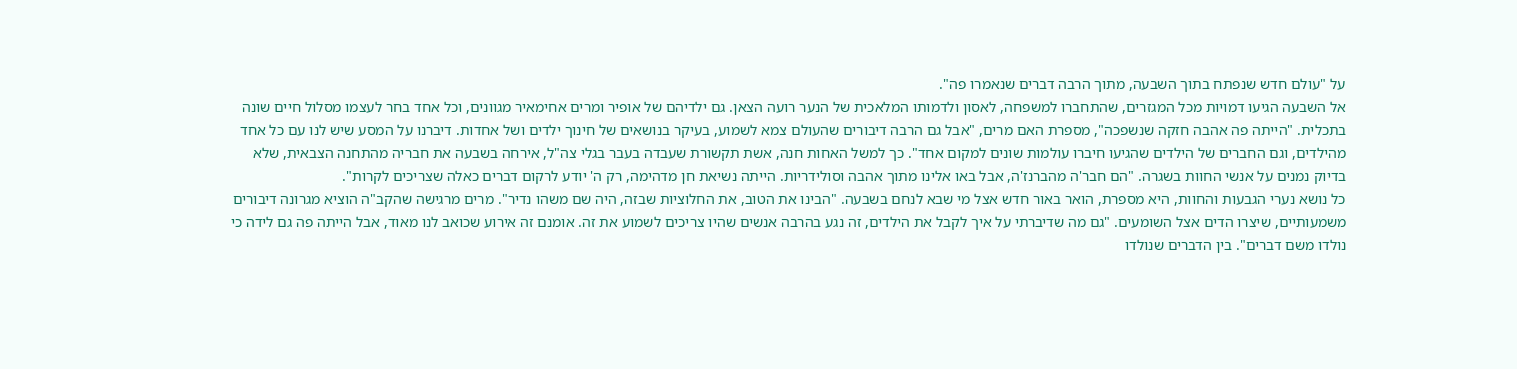על "עולם חדש שנפתח בתוך השבעה, מתוך הרבה דברים שנאמרו פה".
אל השבעה הגיעו דמויות מכל המגזרים, שהתחברו למשפחה, לאסון ולדמותו המלאכית של הנער רועה הצאן. גם ילדיהם של אופיר ומרים אחימאיר מגוונים, וכל אחד בחר לעצמו מסלול חיים שונה בתכלית. "הייתה פה אהבה חזקה שנשפכה", מספרת האם מרים, "אבל גם הרבה דיבורים שהעולם צמא לשמוע, בעיקר בנושאים של חינוך ילדים ושל אחדות. דיברנו על המסע שיש לנו עם כל אחד מהילדים, וגם החברים של הילדים שהגיעו חיברו עולמות שונים למקום אחד". כך למשל האחות חנה, אשת תקשורת שעבדה בעבר בגלי צה"ל, אירחה בשבעה את חבריה מהתחנה הצבאית, שלא בדיוק נמנים על אנשי החוות בשגרה. "הם חבר'ה מהברנז'ה, אבל באו אלינו מתוך אהבה וסולידריות. הייתה נשיאת חן מדהימה, רק ה' יודע לרקום דברים כאלה שצריכים לקרות".
כל נושא נערי הגבעות והחוות, היא מספרת, הואר באור חדש אצל מי שבא לנחם בשבעה. "הבינו את הטוב, את החלוציות שבזה, היה שם משהו נדיר". מרים מרגישה שהקב"ה הוציא מגרונה דיבורים משמעותיים, שיצרו הדים אצל השומעים. "גם מה שדיברתי על איך לקבל את הילדים, זה נגע בהרבה אנשים שהיו צריכים לשמוע את זה. אומנם זה אירוע שכואב לנו מאוד, אבל הייתה פה גם לידה כי נולדו משם דברים". בין הדברים שנולדו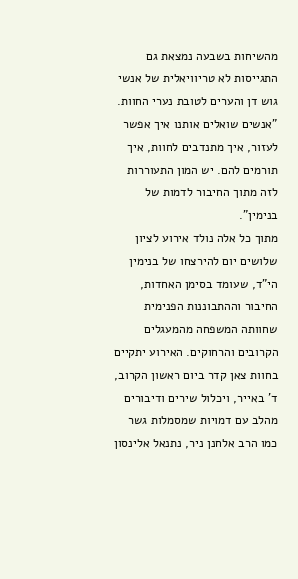מהשיחות בשבעה נמצאת גם התגייסות לא טריוויאלית של אנשי גוש דן והערים לטובת נערי החוות. "אנשים שואלים אותנו איך אפשר לעזור, איך מתנדבים לחוות, איך תורמים להם. יש המון התעוררות לזה מתוך החיבור לדמות של בנימין".
מתוך כל אלה נולד אירוע לציון שלושים יום להירצחו של בנימין הי"ד, שעומד בסימן האחדות, החיבור וההתבוננות הפנימית שחוותה המשפחה מהמעגלים הקרובים והרחוקים. האירוע יתקיים בחוות צאן קדר ביום ראשון הקרוב, ד' באייר, ויכלול שירים ודיבורים מהלב עם דמויות שמסמלות גשר כמו הרב אלחנן ניר, נתנאל אלינסון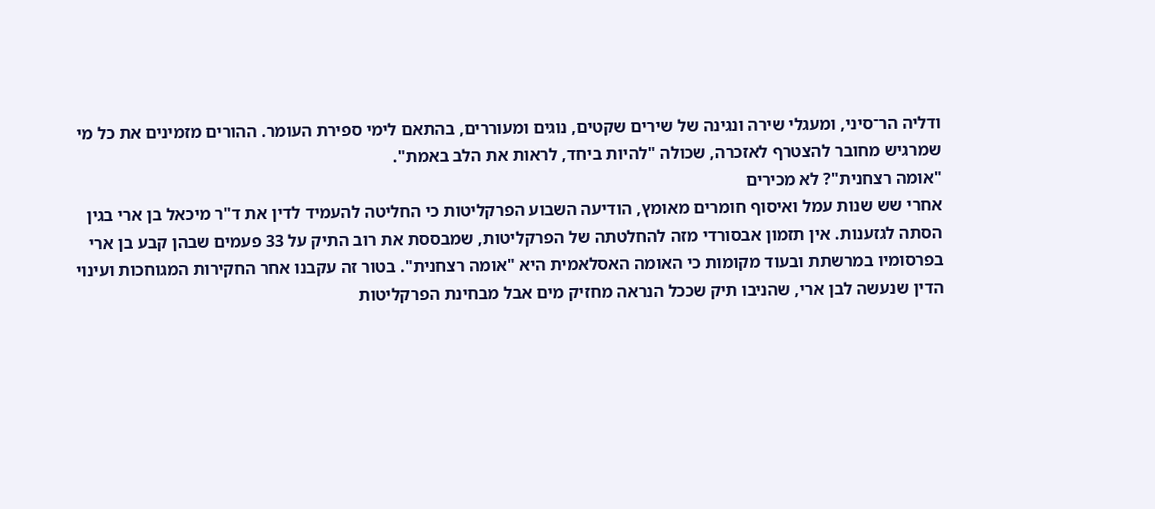ודליה הר־סיני, ומעגלי שירה ונגינה של שירים שקטים, נוגים ומעוררים, בהתאם לימי ספירת העומר. ההורים מזמינים את כל מי שמרגיש מחובר להצטרף לאזכרה, שכולה "להיות ביחד, לראות את הלב באמת".
"אומה רצחנית"? לא מכירים
אחרי שש שנות עמל ואיסוף חומרים מאומץ, הודיעה השבוע הפרקליטות כי החליטה להעמיד לדין את ד"ר מיכאל בן ארי בגין הסתה לגזענות. אין תזמון אבסורדי מזה להחלטתה של הפרקליטות, שמבססת את רוב התיק על 33 פעמים שבהן קבע בן ארי בפרסומיו במרשתת ובעוד מקומות כי האומה האסלאמית היא "אומה רצחנית". בטור זה עקבנו אחר החקירות המגוחכות ועינוי הדין שנעשה לבן ארי, שהניבו תיק שככל הנראה מחזיק מים אבל מבחינת הפרקליטות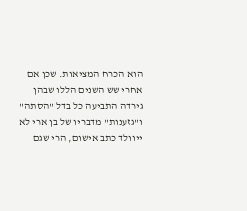הוא הכרח המציאות. שכן אם אחרי שש השנים הללו שבהן גירדה התביעה כל בדל "הסתה" ו"גזענות" מדבריו של בן ארי לא ייוולד כתב אישום, הרי שגם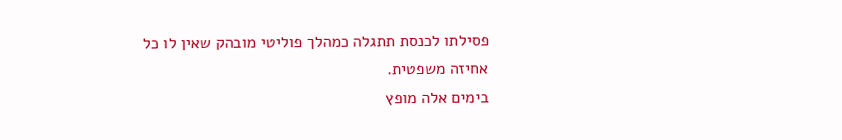פסילתו לכנסת תתגלה כמהלך פוליטי מובהק שאין לו כל אחיזה משפטית.
בימים אלה מופץ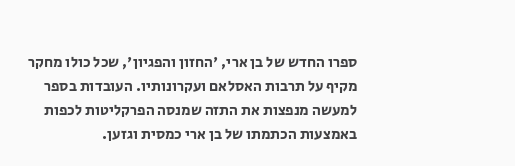ספרו החדש של בן ארי, 'החזון והפגיון', שכל כולו מחקר מקיף על תרבות האסלאם ועקרונותיו. העובדות בספר למעשה מנפצות את התזה שמנסה הפרקליטות לכפות באמצעות הכתמתו של בן ארי כמסית וגזען.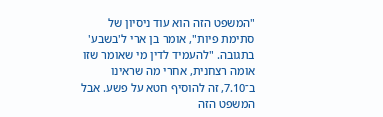"המשפט הזה הוא עוד ניסיון של סתימת פיות", אומר בן ארי ל'בשבע' בתגובה. "להעמיד לדין מי שאומר שזו אומה רצחנית, אחרי מה שראינו ב־7.10, זה להוסיף חטא על פשע. אבל המשפט הזה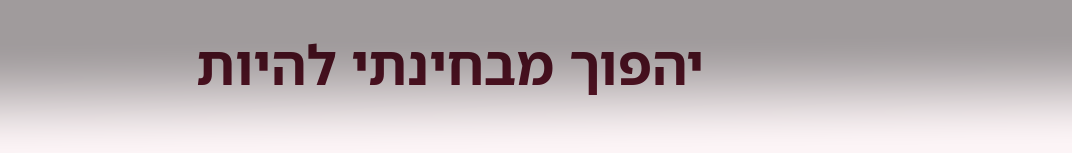יהפוך מבחינתי להיות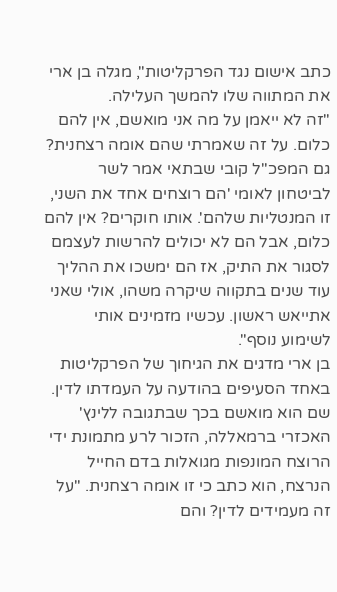כתב אישום נגד הפרקליטות", מגלה בן ארי את המתווה שלו להמשך העלילה.
"זה לא ייאמן על מה אני מואשם, אין להם כלום. על זה שאמרתי שהם אומה רצחנית? גם המפכ"ל קובי שבתאי אמר לשר לביטחון לאומי 'הם רוצחים אחד את השני, זו המנטליות שלהם'. אותו חוקרים? אין להם כלום, אבל הם לא יכולים להרשות לעצמם לסגור את התיק, אז הם ימשכו את ההליך עוד שנים בתקווה שיקרה משהו, אולי שאני אתייאש ראשון. עכשיו מזמינים אותי לשימוע נוסף".
בן ארי מדגים את הגיחוך של הפרקליטות באחד הסעיפים בהודעה על העמדתו לדין. שם הוא מואשם בכך שבתגובה ללינץ' האכזרי ברמאללה, הזכור לרע מתמונת ידי הרוצח המונפות מגואלות בדם החייל הנרצח, הוא כתב כי זו אומה רצחנית. "על זה מעמידים לדין? והם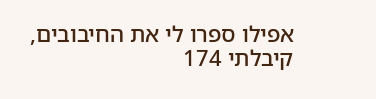אפילו ספרו לי את החיבובים, קיבלתי 174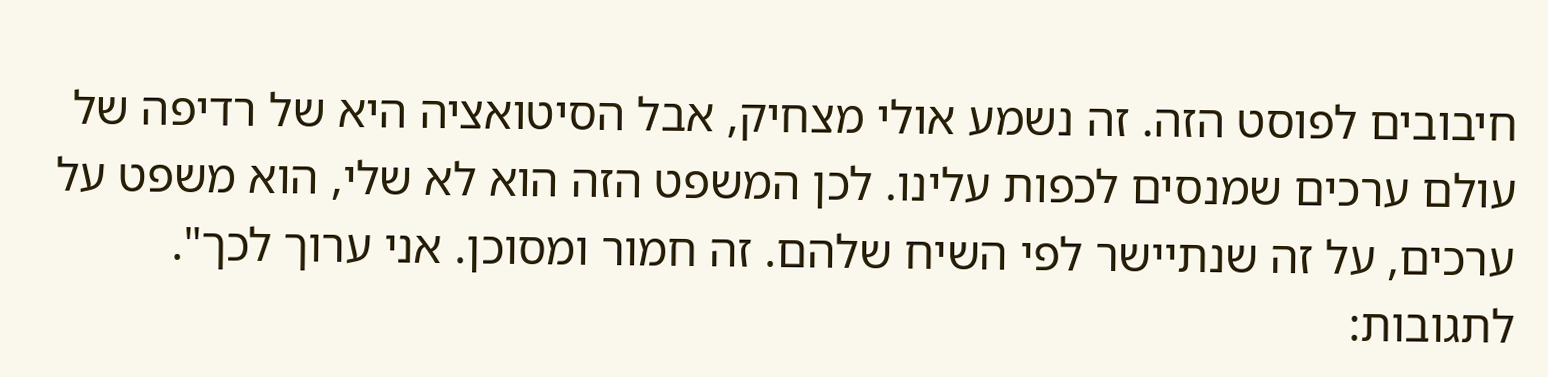חיבובים לפוסט הזה. זה נשמע אולי מצחיק, אבל הסיטואציה היא של רדיפה של עולם ערכים שמנסים לכפות עלינו. לכן המשפט הזה הוא לא שלי, הוא משפט על ערכים, על זה שנתיישר לפי השיח שלהם. זה חמור ומסוכן. אני ערוך לכך".
לתגובות: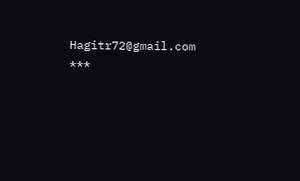Hagitr72@gmail.com
***